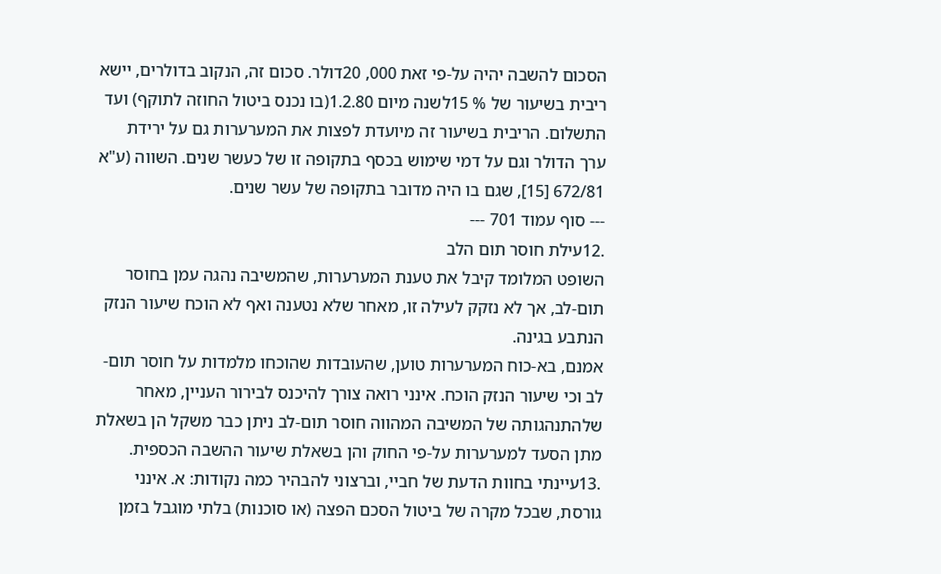הסכום להשבה יהיה על-פי זאת 000, 20דולר. סכום זה, הנקוב בדולרים, יישא ריבית בשיעור של % 15לשנה מיום 1.2.80(בו נכנס ביטול החוזה לתוקף) ועד התשלום. הריבית בשיעור זה מיועדת לפצות את המערערות גם על ירידת ערך הדולר וגם על דמי שימוש בכסף בתקופה זו של כעשר שנים. השווה (ע"א 672/81 [15], שגם בו היה מדובר בתקופה של עשר שנים.
--- סוף עמוד 701 ---
.12עילת חוסר תום הלב
השופט המלומד קיבל את טענת המערערות, שהמשיבה נהגה עמן בחוסר תום-לב, אך לא נזקק לעילה זו, מאחר שלא נטענה ואף לא הוכח שיעור הנזק הנתבע בגינה.
אמנם, בא-כוח המערערות טוען, שהעובדות שהוכחו מלמדות על חוסר תום-לב וכי שיעור הנזק הוכח. אינני רואה צורך להיכנס לבירור העניין, מאחר שלהתנהגותה של המשיבה המהווה חוסר תום-לב ניתן כבר משקל הן בשאלת מתן הסעד למערערות על-פי החוק והן בשאלת שיעור ההשבה הכספית.
.13עיינתי בחוות הדעת של חביי, וברצוני להבהיר כמה נקודות: א. אינני גורסת, שבכל מקרה של ביטול הסכם הפצה (או סוכנות) בלתי מוגבל בזמן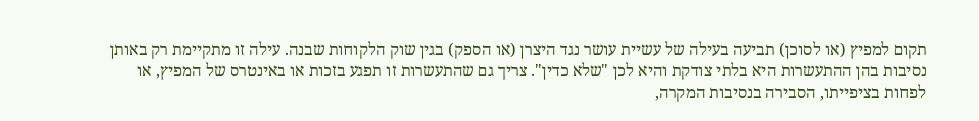תקום למפיץ (או לסוכן) תביעה בעילה של עשיית עושר נגד היצרן (או הספק) בגין שוק הלקוחות שבנה. עילה זו מתקיימת רק באותן נסיבות בהן ההתעשרות היא בלתי צודקת והיא לכן "שלא כדין". צריך גם שהתעשרות זו תפגע בזכות או באינטרס של המפיץ, או לפחות בציפייתו, הסבירה בנסיבות המקרה,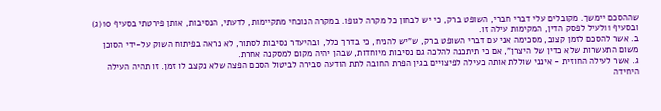שההסכם יימשך. מקובלים עלי דברי חברי, השופט ברק, כי יש לבחון כל מקרה לגופו. במקרה הנוכחי מתקיימות, לדעתי, הנסיבות, אותן פירטתי בסעיף 10(ג) ובסעיף 11לעיל לפסק הדין, המקימות עילה זו.
ב. אשר להסכם לזמן קצוב, מסכימה אני עם דברי השופט ברק, ש"יש להניח, כי בדרך כלל, ובהיעדר נסיבות לסתור, לא נראה בפיתוח השוק על-ידי הסוכן משום התעשרות שלא כדין של היצרן", אם כי תיתכנה להלכה גם נסיבות מיוחדות, שבהן יהיה מקום למסקנה אחרת.
ג. אשר לעילה החוזית - אינני שוללת אותה כעילה לפיצויים בגין הפרת החובה לתת הודעה סבירה לביטול הסכם הפצה שלא נקצב לו זמן. זו תהיה העילה היחידה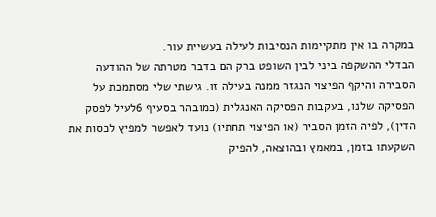במקרה בו אין מתקיימות הנסיבות לעילה בעשיית עור.
הבדלי ההשקפה ביני לבין השופט ברק הם בדבר מטרתה של ההודעה הסבירה והיקף הפיצוי הנגזר ממנה בעילה זו. גישתי שלי מסתמכת על הפסיקה שלנו, בעקבות הפסיקה האנגלית (כמובהר בסעיף 6לעיל לפסק הדין), לפיה הזמן הסביר (או הפיצוי תחתיו) נועד לאפשר למפיץ לכסות את השקעתו בזמן, במאמץ ובהוצאה, להפיק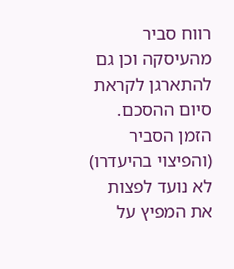רווח סביר מהעיסקה וכן גם להתארגן לקראת סיום ההסכם. הזמן הסביר (והפיצוי בהיעדרו) לא נועד לפצות את המפיץ על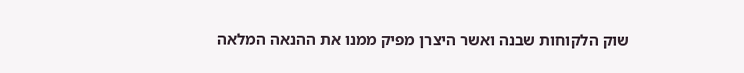שוק הלקוחות שבנה ואשר היצרן מפיק ממנו את ההנאה המלאה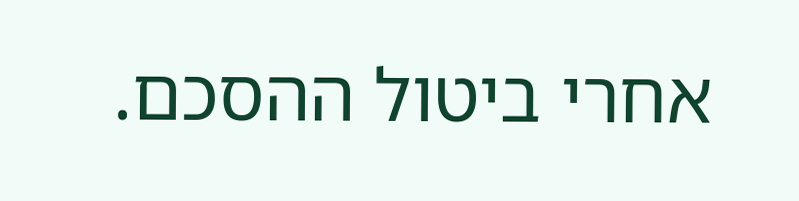אחרי ביטול ההסכם.